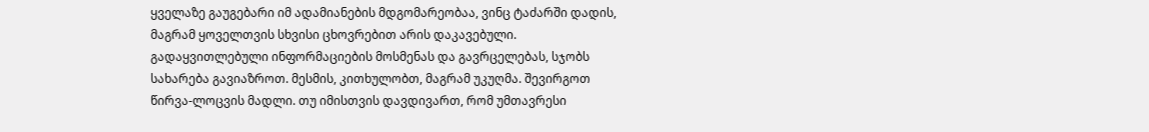ყველაზე გაუგებარი იმ ადამიანების მდგომარეობაა, ვინც ტაძარში დადის, მაგრამ ყოველთვის სხვისი ცხოვრებით არის დაკავებული. გადაყვითლებული ინფორმაციების მოსმენას და გავრცელებას, სჯობს სახარება გავიაზროთ. მესმის, კითხულობთ, მაგრამ უკუღმა. შევირგოთ წირვა-ლოცვის მადლი. თუ იმისთვის დავდივართ, რომ უმთავრესი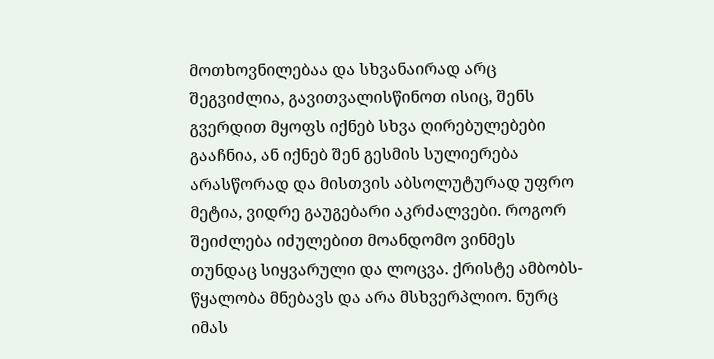მოთხოვნილებაა და სხვანაირად არც შეგვიძლია, გავითვალისწინოთ ისიც, შენს გვერდით მყოფს იქნებ სხვა ღირებულებები გააჩნია, ან იქნებ შენ გესმის სულიერება არასწორად და მისთვის აბსოლუტურად უფრო მეტია, ვიდრე გაუგებარი აკრძალვები. როგორ შეიძლება იძულებით მოანდომო ვინმეს თუნდაც სიყვარული და ლოცვა. ქრისტე ამბობს-წყალობა მნებავს და არა მსხვერპლიო. ნურც იმას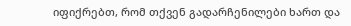იფიქრებთ, რომ თქვენ გადარჩენილები ხართ და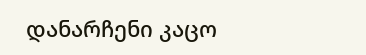დანარჩენი კაცო